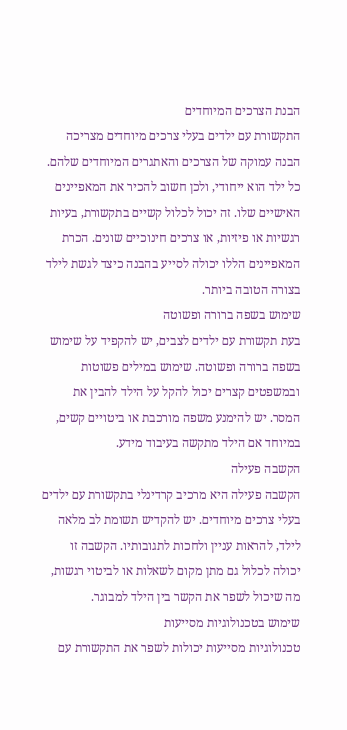הבנת הצרכים המיוחדים
התקשורת עם ילדים בעלי צרכים מיוחדים מצריכה הבנה עמוקה של הצרכים והאתגרים המיוחדים שלהם. כל ילד הוא ייחודי, ולכן חשוב להכיר את המאפיינים האישיים שלו. זה יכול לכלול קשיים בתקשורת, בעיות רגשיות או פיזיות, או צרכים חינוכיים שונים. הכרת המאפיינים הללו יכולה לסייע בהבנה כיצד לגשת לילד בצורה הטובה ביותר.
שימוש בשפה ברורה ופשוטה
בעת תקשורת עם ילדים לצבים, יש להקפיד על שימוש בשפה ברורה ופשוטה. שימוש במילים פשוטות ובמשפטים קצרים יכול להקל על הילד להבין את המסר. יש להימנע משפה מורכבת או ביטויים קשים, במיוחד אם הילד מתקשה בעיבוד מידע.
הקשבה פעילה
הקשבה פעילה היא מרכיב קרדינלי בתקשורת עם ילדים בעלי צרכים מיוחדים. יש להקדיש תשומת לב מלאה לילד, להראות עניין ולחכות לתגובותיו. הקשבה זו יכולה לכלול גם מתן מקום לשאלות או לביטוי רגשות, מה שיכול לשפר את הקשר בין הילד למבוגר.
שימוש בטכנולוגיות מסייעות
טכנולוגיות מסייעות יכולות לשפר את התקשורת עם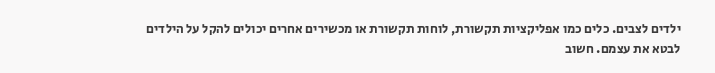ילדים לצבים. כלים כמו אפליקציות תקשורת, לוחות תקשורת או מכשירים אחרים יכולים להקל על הילדים לבטא את עצמם. חשוב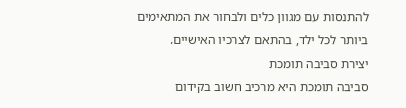להתנסות עם מגוון כלים ולבחור את המתאימים ביותר לכל ילד, בהתאם לצרכיו האישיים.
יצירת סביבה תומכת
סביבה תומכת היא מרכיב חשוב בקידום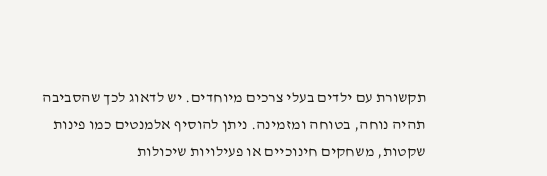תקשורת עם ילדים בעלי צרכים מיוחדים. יש לדאוג לכך שהסביבה תהיה נוחה, בטוחה ומזמינה. ניתן להוסיף אלמנטים כמו פינות שקטות, משחקים חינוכיים או פעילויות שיכולות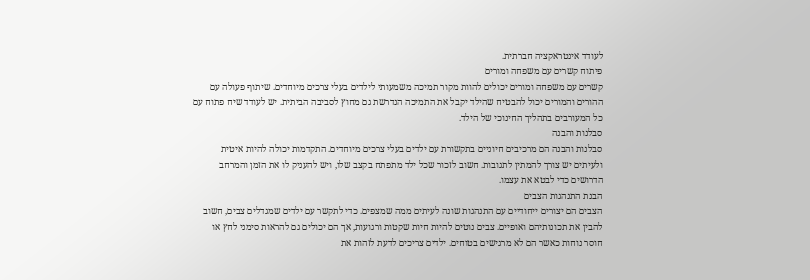לעודד אינטראקציה חברתית.
פיתוח קשרים עם משפחה ומורים
קשרים עם משפחה ומורים יכולים להוות מקור תמיכה משמעותי לילדים בעלי צרכים מיוחדים. שיתוף פעולה עם ההורים והמורים יכול להבטיח שהילד יקבל את התמיכה הנדרשת גם מחוץ לסביבה הביתית. יש לעודד שיח פתוח עם כל המעורבים בתהליך החינוכי של הילד.
סבלנות והבנה
סבלנות והבנה הם מרכיבים חיוניים בתקשורת עם ילדים בעלי צרכים מיוחדים. התקדמות יכולה להיות איטית ולעיתים יש צורך להמתין לתגובות. חשוב לזכור שכל ילד מתפתח בקצב שלו, ויש להעניק לו את הזמן והמרחב הדרושים כדי לבטא את עצמו.
הבנת התנהגות הצבים
הצבים הם יצורים ייחודיים עם התנהגות שונה לעיתים ממה שמצפים. כדי לתקשר עם ילדים שמגדלים צבים, חשוב להבין את תכונותיהם ואופיים. צבים נוטים להיות חיות שקטות ורגועות, אך הם יכולים גם להראות סימני לחץ או חוסר נוחות כאשר הם לא מרגישים בטוחים. ילדים צריכים לדעת לזהות את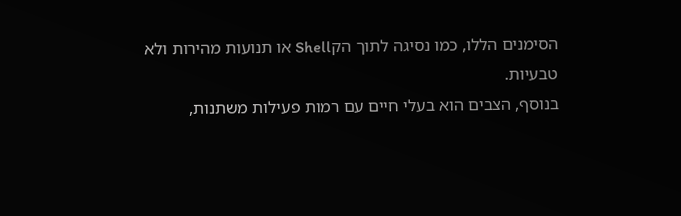הסימנים הללו, כמו נסיגה לתוך הקShell או תנועות מהירות ולא טבעיות.
בנוסף, הצבים הוא בעלי חיים עם רמות פעילות משתנות,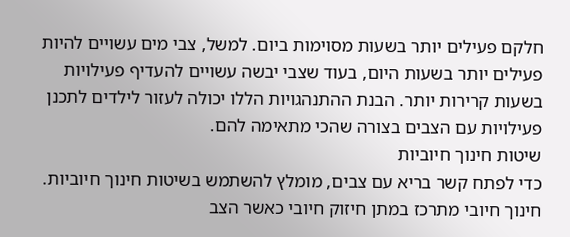חלקם פעילים יותר בשעות מסוימות ביום. למשל, צבי מים עשויים להיות פעילים יותר בשעות היום, בעוד שצבי יבשה עשויים להעדיף פעילויות בשעות קרירות יותר. הבנת ההתנהגויות הללו יכולה לעזור לילדים לתכנן פעילויות עם הצבים בצורה שהכי מתאימה להם.
שיטות חינוך חיוביות
כדי לפתח קשר בריא עם צבים, מומלץ להשתמש בשיטות חינוך חיוביות. חינוך חיובי מתרכז במתן חיזוק חיובי כאשר הצב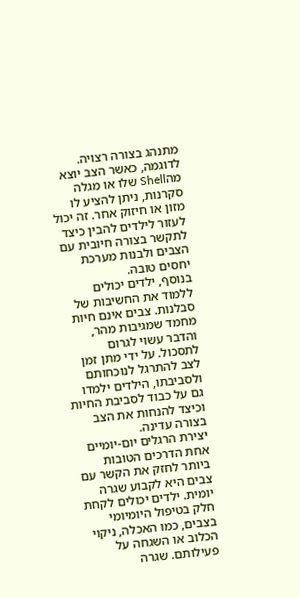מתנהג בצורה רצויה. לדוגמה, כאשר הצב יוצא מהShell שלו או מגלה סקרנות, ניתן להציע לו מזון או חיזוק אחר. זה יכול לעזור לילדים להבין כיצד לתקשר בצורה חיובית עם הצבים ולבנות מערכת יחסים טובה.
בנוסף, ילדים יכולים ללמוד את החשיבות של סבלנות. צבים אינם חיות מחמד שמגיבות מהר, והדבר עשוי לגרום לתסכול. על ידי מתן זמן לצב להתרגל לנוכחותם ולסביבתו, הילדים ילמדו גם על כבוד לסביבת החיות וכיצד להנחות את הצב בצורה עדינה.
יצירת הרגלים יום-יומיים
אחת הדרכים הטובות ביותר לחזק את הקשר עם צבים היא לקבוע שגרה יומית. ילדים יכולים לקחת חלק בטיפול היומיומי בצבים, כמו האכלה, ניקוי הכלוב או השגחה על פעילותם. שגרה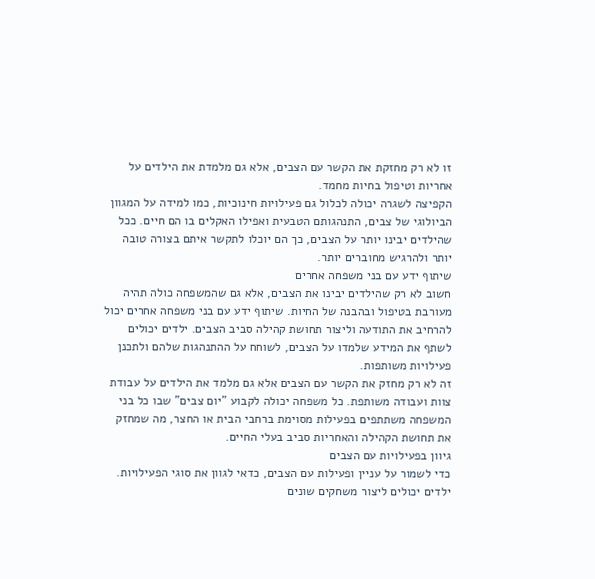זו לא רק מחזקת את הקשר עם הצבים, אלא גם מלמדת את הילדים על אחריות וטיפול בחיות מחמד.
הקפיצה לשגרה יכולה לכלול גם פעילויות חינוכיות, כמו למידה על המגוון הביולוגי של צבים, התנהגותם הטבעית ואפילו האקלים בו הם חיים. ככל שהילדים יבינו יותר על הצבים, כך הם יוכלו לתקשר איתם בצורה טובה יותר ולהרגיש מחוברים יותר.
שיתוף ידע עם בני משפחה אחרים
חשוב לא רק שהילדים יבינו את הצבים, אלא גם שהמשפחה כולה תהיה מעורבת בטיפול ובהבנה של החיות. שיתוף ידע עם בני משפחה אחרים יכול להרחיב את התודעה וליצור תחושת קהילה סביב הצבים. ילדים יכולים לשתף את המידע שלמדו על הצבים, לשוחח על ההתנהגות שלהם ולתכנן פעילויות משותפות.
זה לא רק מחזק את הקשר עם הצבים אלא גם מלמד את הילדים על עבודת צוות ועבודה משותפת. כל משפחה יכולה לקבוע "יום צבים" שבו כל בני המשפחה משתתפים בפעילות מסוימת ברחבי הבית או החצר, מה שמחזק את תחושת הקהילה והאחריות סביב בעלי החיים.
גיוון בפעילויות עם הצבים
כדי לשמור על עניין ופעילות עם הצבים, כדאי לגוון את סוגי הפעילויות. ילדים יכולים ליצור משחקים שונים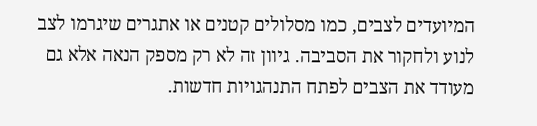המיועדים לצבים, כמו מסלולים קטנים או אתגרים שיגרמו לצב לנוע ולחקור את הסביבה. גיוון זה לא רק מספק הנאה אלא גם מעודד את הצבים לפתח התנהגויות חדשות.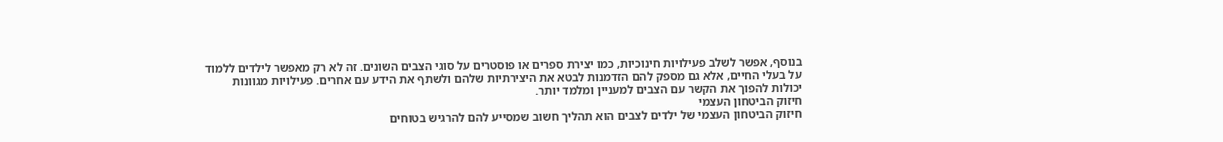בנוסף, אפשר לשלב פעילויות חינוכיות, כמו יצירת ספרים או פוסטרים על סוגי הצבים השונים. זה לא רק מאפשר לילדים ללמוד על בעלי החיים, אלא גם מספק להם הזדמנות לבטא את היצירתיות שלהם ולשתף את הידע עם אחרים. פעילויות מגוונות יכולות להפוך את הקשר עם הצבים למעניין ומלמד יותר.
חיזוק הביטחון העצמי
חיזוק הביטחון העצמי של ילדים לצבים הוא תהליך חשוב שמסייע להם להרגיש בטוחים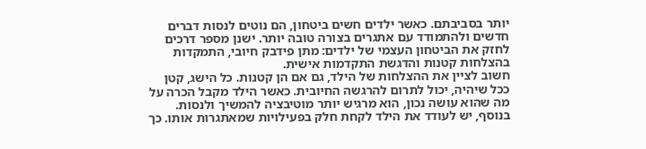יותר בסביבתם. כאשר ילדים חשים ביטחון, הם נוטים לנסות דברים חדשים ולהתמודד עם אתגרים בצורה טובה יותר. ישנן מספר דרכים לחזק את הביטחון העצמי של ילדים: מתן פידבק חיובי, התמקדות בהצלחות קטנות והדגשת התקדמות אישית.
חשוב לציין את ההצלחות של הילד, גם אם הן קטנות. כל הישג, קטן ככל שיהיה, יכול לתרום להרגשה החיובית. כאשר הילד מקבל הכרה על מה שהוא עושה נכון, הוא מרגיש יותר מוטיבציה להמשיך ולנסות. בנוסף, יש לעודד את הילד לקחת חלק בפעילויות שמאתגרות אותו. כך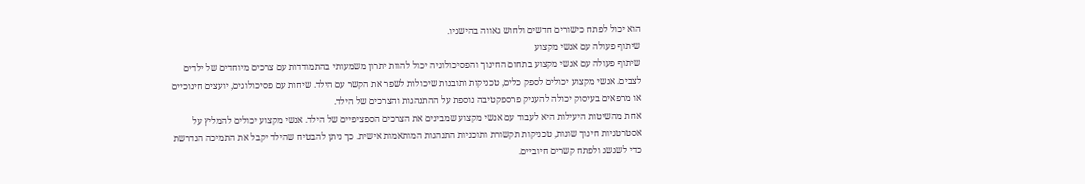הוא יכול לפתח כישורים חדשים ולחוש גאווה בהישגיו.
שיתוף פעולה עם אנשי מקצוע
שיתוף פעולה עם אנשי מקצוע בתחום החינוך והפסיכולוגיה יכול להוות יתרון משמעותי בהתמודדות עם צרכים מיוחדים של ילדים לצבים. אנשי מקצוע יכולים לספק כלים, טכניקות ותובנות שיכולות לשפר את הקשר עם הילד. שיחות עם פסיכולוגים, יועצים חינוכיים או מרפאים בעיסוק יכולה להעניק פרספקטיבה נוספת על ההתנהגות והצרכים של הילד.
אחת מהשיטות היעילות היא לעבוד עם אנשי מקצוע שמבינים את הצרכים הספציפיים של הילד. אנשי מקצוע יכולים להמליץ על אסטרטגיות חינוך שונות, טכניקות תקשורת ותוכניות התנהגות המותאמות אישית. כך ניתן להבטיח שהילד יקבל את התמיכה הנדרשת כדי לשגשג ולפתח קשרים חיוביים.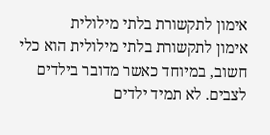אימון לתקשורת בלתי מילולית
אימון לתקשורת בלתי מילולית הוא כלי חשוב, במיוחד כאשר מדובר בילדים לצבים. לא תמיד ילדים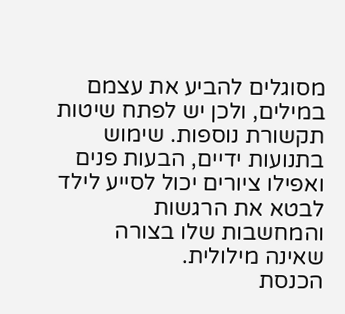מסוגלים להביע את עצמם במילים, ולכן יש לפתח שיטות תקשורת נוספות. שימוש בתנועות ידיים, הבעות פנים ואפילו ציורים יכול לסייע לילד לבטא את הרגשות והמחשבות שלו בצורה שאינה מילולית.
הכנסת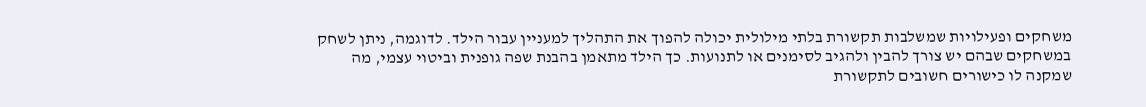משחקים ופעילויות שמשלבות תקשורת בלתי מילולית יכולה להפוך את התהליך למעניין עבור הילד. לדוגמה, ניתן לשחק במשחקים שבהם יש צורך להבין ולהגיב לסימנים או לתנועות. כך הילד מתאמן בהבנת שפה גופנית וביטוי עצמי, מה שמקנה לו כישורים חשובים לתקשורת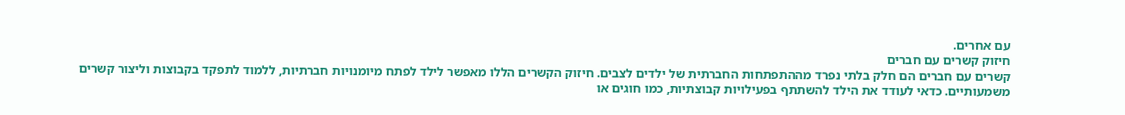עם אחרים.
חיזוק קשרים עם חברים
קשרים עם חברים הם חלק בלתי נפרד מההתפתחות החברתית של ילדים לצבים. חיזוק הקשרים הללו מאפשר לילד לפתח מיומנויות חברתיות, ללמוד לתפקד בקבוצות וליצור קשרים משמעותיים. כדאי לעודד את הילד להשתתף בפעילויות קבוצתיות, כמו חוגים או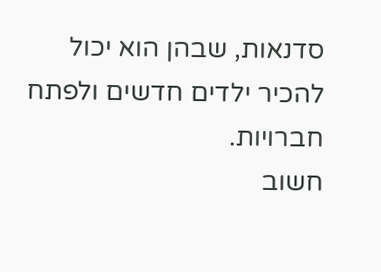סדנאות, שבהן הוא יכול להכיר ילדים חדשים ולפתח חברויות.
חשוב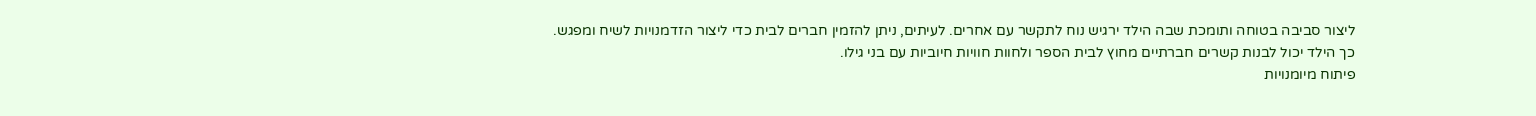ליצור סביבה בטוחה ותומכת שבה הילד ירגיש נוח לתקשר עם אחרים. לעיתים, ניתן להזמין חברים לבית כדי ליצור הזדמנויות לשיח ומפגש. כך הילד יכול לבנות קשרים חברתיים מחוץ לבית הספר ולחוות חוויות חיוביות עם בני גילו.
פיתוח מיומנויות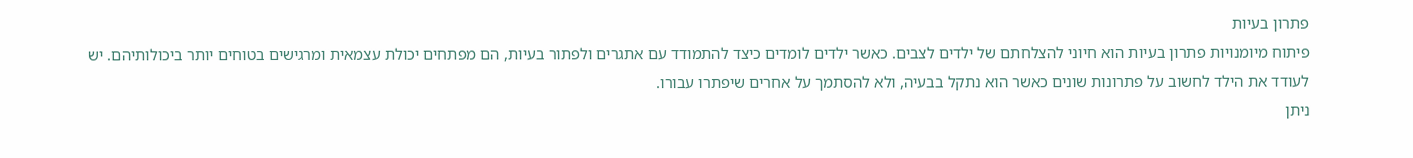פתרון בעיות
פיתוח מיומנויות פתרון בעיות הוא חיוני להצלחתם של ילדים לצבים. כאשר ילדים לומדים כיצד להתמודד עם אתגרים ולפתור בעיות, הם מפתחים יכולת עצמאית ומרגישים בטוחים יותר ביכולותיהם. יש לעודד את הילד לחשוב על פתרונות שונים כאשר הוא נתקל בבעיה, ולא להסתמך על אחרים שיפתרו עבורו.
ניתן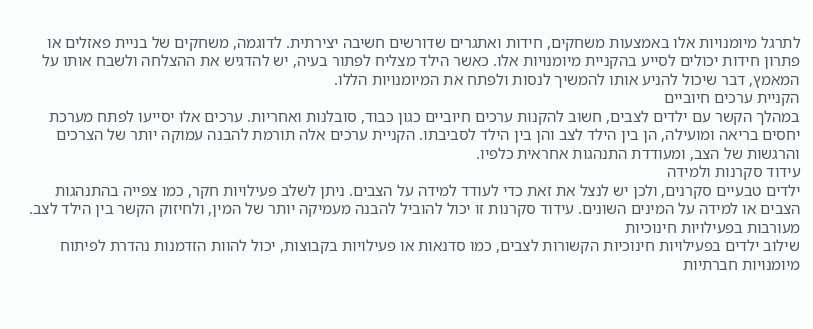לתרגל מיומנויות אלו באמצעות משחקים, חידות ואתגרים שדורשים חשיבה יצירתית. לדוגמה, משחקים של בניית פאזלים או פתרון חידות יכולים לסייע בהקניית מיומנויות אלו. כאשר הילד מצליח לפתור בעיה, יש להדגיש את ההצלחה ולשבח אותו על המאמץ, דבר שיכול להניע אותו להמשיך לנסות ולפתח את המיומנויות הללו.
הקניית ערכים חיוביים
במהלך הקשר עם ילדים לצבים, חשוב להקנות ערכים חיוביים כגון כבוד, סובלנות ואחריות. ערכים אלו יסייעו לפתח מערכת יחסים בריאה ומועילה, הן בין הילד לצב והן בין הילד לסביבתו. הקניית ערכים אלה תורמת להבנה עמוקה יותר של הצרכים והרגשות של הצב, ומעודדת התנהגות אחראית כלפיו.
עידוד סקרנות ולמידה
ילדים טבעיים סקרנים, ולכן יש לנצל את זאת כדי לעודד למידה על הצבים. ניתן לשלב פעילויות חקר, כמו צפייה בהתנהגות הצבים או למידה על המינים השונים. עידוד סקרנות זו יכול להוביל להבנה מעמיקה יותר של המין, ולחיזוק הקשר בין הילד לצב.
מעורבות בפעילויות חינוכיות
שילוב ילדים בפעילויות חינוכיות הקשורות לצבים, כמו סדנאות או פעילויות בקבוצות, יכול להוות הזדמנות נהדרת לפיתוח מיומנויות חברתיות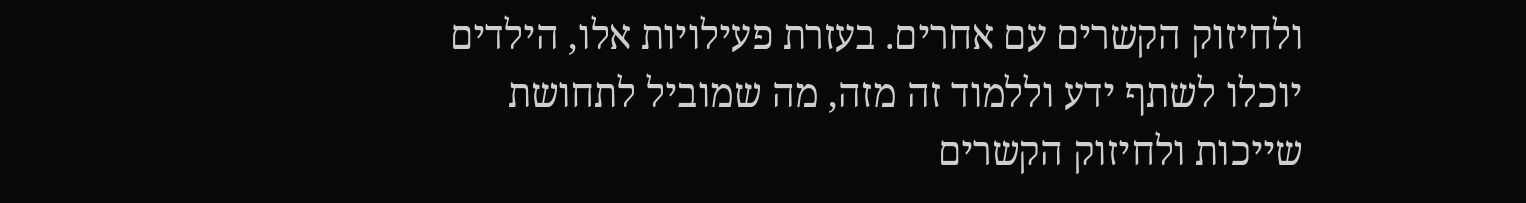ולחיזוק הקשרים עם אחרים. בעזרת פעילויות אלו, הילדים יוכלו לשתף ידע וללמוד זה מזה, מה שמוביל לתחושת שייכות ולחיזוק הקשרים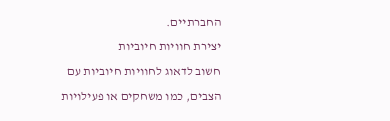החברתיים.
יצירת חוויות חיוביות
חשוב לדאוג לחוויות חיוביות עם הצבים, כמו משחקים או פעילויות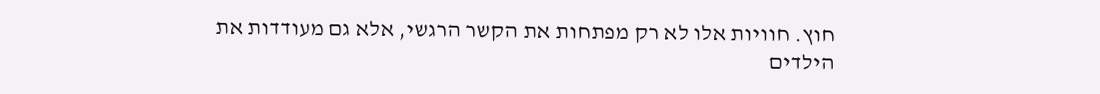חוץ. חוויות אלו לא רק מפתחות את הקשר הרגשי, אלא גם מעודדות את הילדים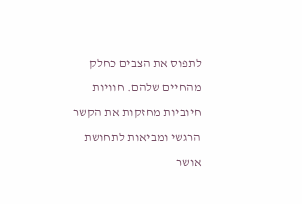לתפוס את הצבים כחלק מהחיים שלהם. חוויות חיוביות מחזקות את הקשר הרגשי ומביאות לתחושת אושר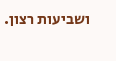ושביעות רצון.